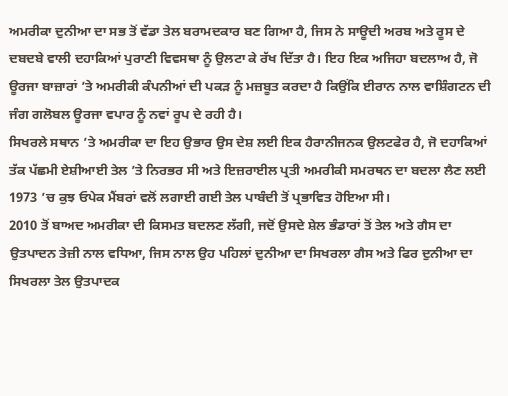ਅਮਰੀਕਾ ਦੁਨੀਆ ਦਾ ਸਭ ਤੋਂ ਵੱਡਾ ਤੇਲ ਬਰਾਮਦਕਾਰ ਬਣ ਗਿਆ ਹੈ, ਜਿਸ ਨੇ ਸਾਊਦੀ ਅਰਬ ਅਤੇ ਰੂਸ ਦੇ ਦਬਦਬੇ ਵਾਲੀ ਦਹਾਕਿਆਂ ਪੁਰਾਣੀ ਵਿਵਸਥਾ ਨੂੰ ਉਲਟਾ ਕੇ ਰੱਖ ਦਿੱਤਾ ਹੈ। ਇਹ ਇਕ ਅਜਿਹਾ ਬਦਲਾਅ ਹੈ, ਜੋ ਊਰਜਾ ਬਾਜ਼ਾਰਾਂ ’ਤੇ ਅਮਰੀਕੀ ਕੰਪਨੀਆਂ ਦੀ ਪਕੜ ਨੂੰ ਮਜ਼ਬੂਤ ਕਰਦਾ ਹੈ ਕਿਉਂਕਿ ਈਰਾਨ ਨਾਲ ਵਾਸ਼ਿੰਗਟਨ ਦੀ ਜੰਗ ਗਲੋਬਲ ਊਰਜਾ ਵਪਾਰ ਨੂੰ ਨਵਾਂ ਰੂਪ ਦੇ ਰਹੀ ਹੈ।
ਸਿਖਰਲੇ ਸਥਾਨ ’ਤੇ ਅਮਰੀਕਾ ਦਾ ਇਹ ਉਭਾਰ ਉਸ ਦੇਸ਼ ਲਈ ਇਕ ਹੈਰਾਨੀਜਨਕ ਉਲਟਫੇਰ ਹੈ, ਜੋ ਦਹਾਕਿਆਂ ਤੱਕ ਪੱਛਮੀ ਏਸ਼ੀਆਈ ਤੇਲ ’ਤੇ ਨਿਰਭਰ ਸੀ ਅਤੇ ਇਜ਼ਰਾਈਲ ਪ੍ਰਤੀ ਅਮਰੀਕੀ ਸਮਰਥਨ ਦਾ ਬਦਲਾ ਲੈਣ ਲਈ 1973 ’ਚ ਕੁਝ ਓਪੇਕ ਮੈਂਬਰਾਂ ਵਲੋਂ ਲਗਾਈ ਗਈ ਤੇਲ ਪਾਬੰਦੀ ਤੋਂ ਪ੍ਰਭਾਵਿਤ ਹੋਇਆ ਸੀ।
2010 ਤੋਂ ਬਾਅਦ ਅਮਰੀਕਾ ਦੀ ਕਿਸਮਤ ਬਦਲਣ ਲੱਗੀ, ਜਦੋਂ ਉਸਦੇ ਸ਼ੇਲ ਭੰਡਾਰਾਂ ਤੋਂ ਤੇਲ ਅਤੇ ਗੈਸ ਦਾ ਉਤਪਾਦਨ ਤੇਜ਼ੀ ਨਾਲ ਵਧਿਆ, ਜਿਸ ਨਾਲ ਉਹ ਪਹਿਲਾਂ ਦੁਨੀਆ ਦਾ ਸਿਖਰਲਾ ਗੈਸ ਅਤੇ ਫਿਰ ਦੁਨੀਆ ਦਾ ਸਿਖਰਲਾ ਤੇਲ ਉਤਪਾਦਕ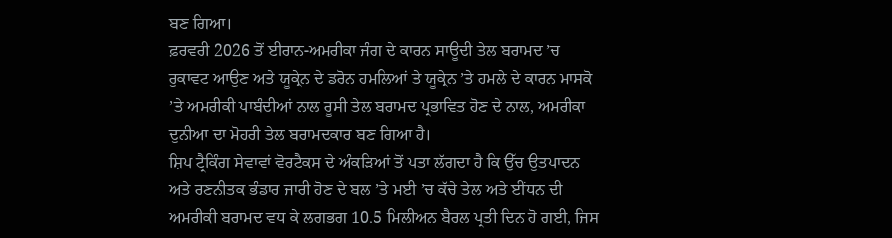ਬਣ ਗਿਆ।
ਫ਼ਰਵਰੀ 2026 ਤੋਂ ਈਰਾਨ-ਅਮਰੀਕਾ ਜੰਗ ਦੇ ਕਾਰਨ ਸਾਊਦੀ ਤੇਲ ਬਰਾਮਦ ’ਚ ਰੁਕਾਵਟ ਆਉਣ ਅਤੇ ਯੂਕ੍ਰੇਨ ਦੇ ਡਰੋਨ ਹਮਲਿਆਂ ਤੇ ਯੂਕ੍ਰੇਨ ’ਤੇ ਹਮਲੇ ਦੇ ਕਾਰਨ ਮਾਸਕੋ ’ਤੇ ਅਮਰੀਕੀ ਪਾਬੰਦੀਆਂ ਨਾਲ ਰੂਸੀ ਤੇਲ ਬਰਾਮਦ ਪ੍ਰਭਾਵਿਤ ਹੋਣ ਦੇ ਨਾਲ, ਅਮਰੀਕਾ ਦੁਨੀਆ ਦਾ ਮੋਹਰੀ ਤੇਲ ਬਰਾਮਦਕਾਰ ਬਣ ਗਿਆ ਹੈ।
ਸ਼ਿਪ ਟ੍ਰੈਕਿੰਗ ਸੇਵਾਵਾਂ ਵੋਰਟੈਕਸ ਦੇ ਅੰਕੜਿਆਂ ਤੋਂ ਪਤਾ ਲੱਗਦਾ ਹੈ ਕਿ ਉੱਚ ਉਤਪਾਦਨ ਅਤੇ ਰਣਨੀਤਕ ਭੰਡਾਰ ਜਾਰੀ ਹੋਣ ਦੇ ਬਲ ’ਤੇ ਮਈ ’ਚ ਕੱਚੇ ਤੇਲ ਅਤੇ ਈਂਧਨ ਦੀ ਅਮਰੀਕੀ ਬਰਾਮਦ ਵਧ ਕੇ ਲਗਭਗ 10.5 ਮਿਲੀਅਨ ਬੈਰਲ ਪ੍ਰਤੀ ਦਿਨ ਹੋ ਗਈ, ਜਿਸ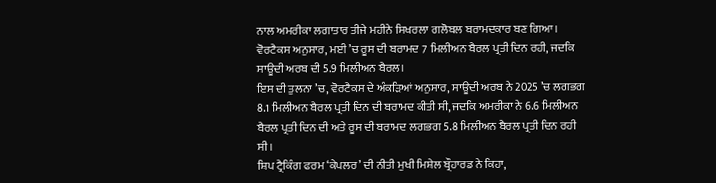ਨਾਲ ਅਮਰੀਕਾ ਲਗਾਤਾਰ ਤੀਜੇ ਮਹੀਨੇ ਸਿਖਰਲਾ ਗਲੋਬਲ ਬਰਾਮਦਕਾਰ ਬਣ ਗਿਆ। ਵੋਰਟੈਕਸ ਅਨੁਸਾਰ, ਮਈ ’ਚ ਰੂਸ ਦੀ ਬਰਾਮਦ 7 ਮਿਲੀਅਨ ਬੈਰਲ ਪ੍ਰਤੀ ਦਿਨ ਰਹੀ, ਜਦਕਿ ਸਾਊਦੀ ਅਰਬ ਦੀ 5.9 ਮਿਲੀਅਨ ਬੈਰਲ।
ਇਸ ਦੀ ਤੁਲਨਾ ’ਚ, ਵੋਰਟੈਕਸ ਦੇ ਅੰਕੜਿਆਂ ਅਨੁਸਾਰ, ਸਾਊਦੀ ਅਰਬ ਨੇ 2025 ’ਚ ਲਗਭਗ 8.1 ਮਿਲੀਅਨ ਬੈਰਲ ਪ੍ਰਤੀ ਦਿਨ ਦੀ ਬਰਾਮਦ ਕੀਤੀ ਸੀ, ਜਦਕਿ ਅਮਰੀਕਾ ਨੇ 6.6 ਮਿਲੀਅਨ ਬੈਰਲ ਪ੍ਰਤੀ ਦਿਨ ਦੀ ਅਤੇ ਰੂਸ ਦੀ ਬਰਾਮਦ ਲਗਭਗ 5.8 ਮਿਲੀਅਨ ਬੈਰਲ ਪ੍ਰਤੀ ਦਿਨ ਰਹੀ ਸੀ।
ਸ਼ਿਪ ਟ੍ਰੈਕਿੰਗ ਫਰਮ ‘ਕੇਪਲਰ’ ਦੀ ਨੀਤੀ ਮੁਖੀ ਮਿਸ਼ੇਲ ਬ੍ਰੌਹਾਰਡ ਨੇ ਕਿਹਾ,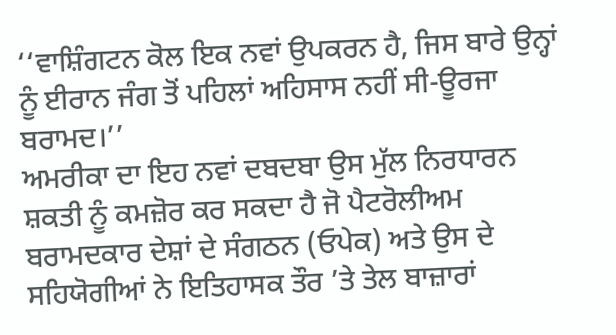‘‘ਵਾਸ਼ਿੰਗਟਨ ਕੋਲ ਇਕ ਨਵਾਂ ਉਪਕਰਨ ਹੈ, ਜਿਸ ਬਾਰੇ ਉਨ੍ਹਾਂ ਨੂੰ ਈਰਾਨ ਜੰਗ ਤੋਂ ਪਹਿਲਾਂ ਅਹਿਸਾਸ ਨਹੀਂ ਸੀ-ਊਰਜਾ ਬਰਾਮਦ।’’
ਅਮਰੀਕਾ ਦਾ ਇਹ ਨਵਾਂ ਦਬਦਬਾ ਉਸ ਮੁੱਲ ਨਿਰਧਾਰਨ ਸ਼ਕਤੀ ਨੂੰ ਕਮਜ਼ੋਰ ਕਰ ਸਕਦਾ ਹੈ ਜੋ ਪੈਟਰੋਲੀਅਮ ਬਰਾਮਦਕਾਰ ਦੇਸ਼ਾਂ ਦੇ ਸੰਗਠਨ (ਓਪੇਕ) ਅਤੇ ਉਸ ਦੇ ਸਹਿਯੋਗੀਆਂ ਨੇ ਇਤਿਹਾਸਕ ਤੌਰ ’ਤੇ ਤੇਲ ਬਾਜ਼ਾਰਾਂ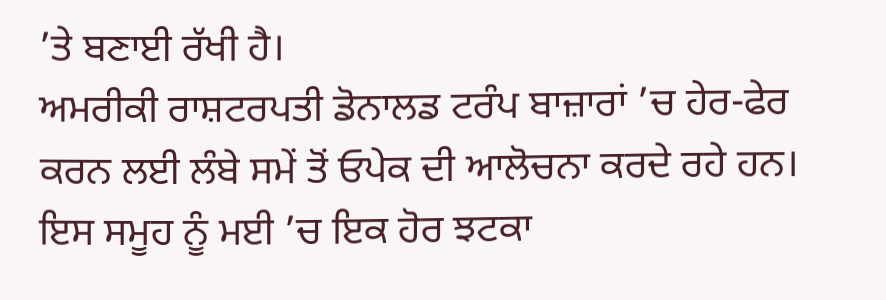’ਤੇ ਬਣਾਈ ਰੱਖੀ ਹੈ।
ਅਮਰੀਕੀ ਰਾਸ਼ਟਰਪਤੀ ਡੋਨਾਲਡ ਟਰੰਪ ਬਾਜ਼ਾਰਾਂ ’ਚ ਹੇਰ-ਫੇਰ ਕਰਨ ਲਈ ਲੰਬੇ ਸਮੇਂ ਤੋਂ ਓਪੇਕ ਦੀ ਆਲੋਚਨਾ ਕਰਦੇ ਰਹੇ ਹਨ। ਇਸ ਸਮੂਹ ਨੂੰ ਮਈ ’ਚ ਇਕ ਹੋਰ ਝਟਕਾ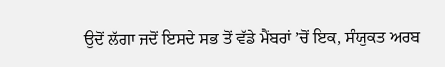ਉਦੋਂ ਲੱਗਾ ਜਦੋਂ ਇਸਦੇ ਸਭ ਤੋਂ ਵੱਡੇ ਮੈਂਬਰਾਂ ’ਚੋਂ ਇਕ, ਸੰਯੁਕਤ ਅਰਬ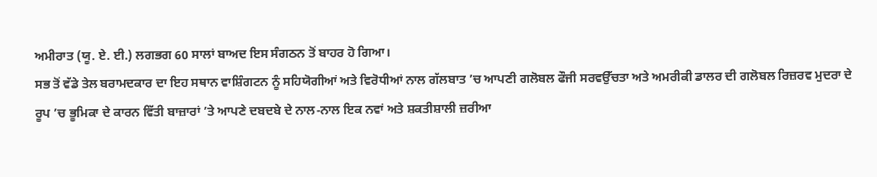ਅਮੀਰਾਤ (ਯੂ. ਏ. ਈ.) ਲਗਭਗ 60 ਸਾਲਾਂ ਬਾਅਦ ਇਸ ਸੰਗਠਨ ਤੋਂ ਬਾਹਰ ਹੋ ਗਿਆ।
ਸਭ ਤੋਂ ਵੱਡੇ ਤੇਲ ਬਰਾਮਦਕਾਰ ਦਾ ਇਹ ਸਥਾਨ ਵਾਸ਼ਿੰਗਟਨ ਨੂੰ ਸਹਿਯੋਗੀਆਂ ਅਤੇ ਵਿਰੋਧੀਆਂ ਨਾਲ ਗੱਲਬਾਤ ’ਚ ਆਪਣੀ ਗਲੋਬਲ ਫੌਜੀ ਸਰਵਉੱਚਤਾ ਅਤੇ ਅਮਰੀਕੀ ਡਾਲਰ ਦੀ ਗਲੋਬਲ ਰਿਜ਼ਰਵ ਮੁਦਰਾ ਦੇ ਰੂਪ ’ਚ ਭੂਮਿਕਾ ਦੇ ਕਾਰਨ ਵਿੱਤੀ ਬਾਜ਼ਾਰਾਂ ’ਤੇ ਆਪਣੇ ਦਬਦਬੇ ਦੇ ਨਾਲ-ਨਾਲ ਇਕ ਨਵਾਂ ਅਤੇ ਸ਼ਕਤੀਸ਼ਾਲੀ ਜ਼ਰੀਆ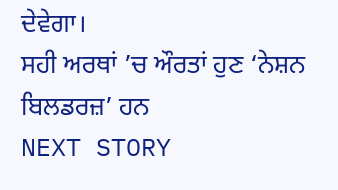ਦੇਵੇਗਾ।
ਸਹੀ ਅਰਥਾਂ ’ਚ ਔਰਤਾਂ ਹੁਣ ‘ਨੇਸ਼ਨ ਬਿਲਡਰਜ਼’ ਹਨ
NEXT STORY